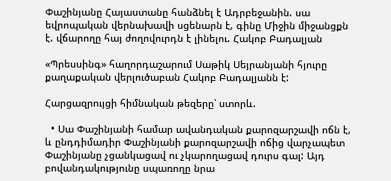Փաշինյանը Հայաստանը հանձնել է Ադրբեջանին. սա եվրոպական վերնախավի սցենարն է, գինը Միջին միջանցքն է. վճարողը հայ ժողովուրդն է լինելու. Հակոբ Բադալյան

«Պրեսսինգ» հաղորդաշարում Սաթիկ Սեյրանյանի հյուրը քաղաքական վերլուծաբան Հակոբ Բադալյանն է:

Հարցազրույցի հիմնական թեզերը՝ ստորև.

  • Սա Փաշինյանի համար ավանդական քարոզարշավի ոճն է, և ընդդիմադիր Փաշինյանի քարոզարշավի ոճից վարչապետ Փաշինյանը չցանկացավ ու չկարողացավ դուրս գալ: Այդ բովանդակությունը սպառողը նրա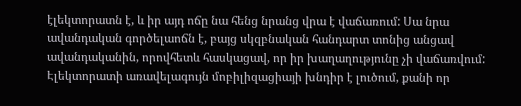էլեկտորատն է, և իր այդ ոճը նա հենց նրանց վրա է վաճառում: Սա նրա ավանդական գործելաոճն է, բայց սկզբնական հանդարտ տոնից անցավ ավանդականին, որովհետև հասկացավ, որ իր խաղաղությունը չի վաճառվում: Էլեկտորատի առավելագույն մոբիլիզացիայի խնդիր է լուծում, քանի որ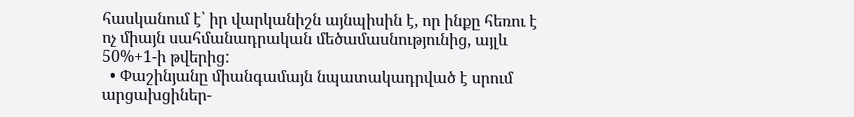հասկանում է՝ իր վարկանիշն այնպիսին է, որ ինքը հեռու է ոչ միայն սահմանադրական մեծամասնությունից, այլև 50%+1-ի թվերից:
  • Փաշինյանը միանգամայն նպատակադրված է սրում արցախցիներ-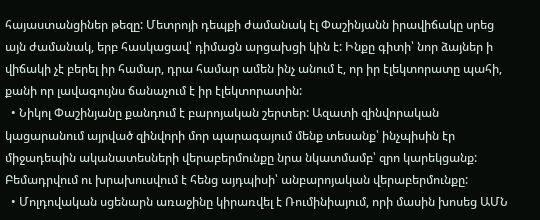հայաստանցիներ թեզը: Մետրոյի դեպքի ժամանակ էլ Փաշինյանն իրավիճակը սրեց այն ժամանակ, երբ հասկացավ՝ դիմացն արցախցի կին է: Ինքը գիտի՝ նոր ձայներ ի վիճակի չէ բերել իր համար, դրա համար ամեն ինչ անում է, որ իր էլեկտորատը պահի, քանի որ լավագույնս ճանաչում է իր էլեկտորատին:
  • Նիկոլ Փաշինյանը քանդում է բարոյական շերտեր: Ազատի զինվորական կացարանում այրված զինվորի մոր պարագայում մենք տեսանք՝ ինչպիսին էր միջադեպին ականատեսների վերաբերմունքը նրա նկատմամբ՝ զրո կարեկցանք: Բեմադրվում ու խրախուսվում է հենց այդպիսի՝ անբարոյական վերաբերմունքը:
  • Մոլդովական սցենարն առաջինը կիրառվել է Ռումինիայում, որի մասին խոսեց ԱՄՆ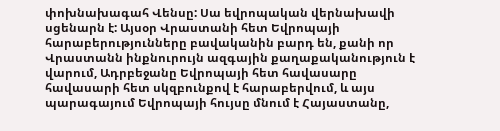փոխնախագահ Վենսը: Սա եվրոպական վերնախավի սցենարն է: Այսօր Վրաստանի հետ Եվրոպայի հարաբերությունները բավականին բարդ են, քանի որ Վրաստանն ինքնուրույն ազգային քաղաքականություն է վարում, Ադրբեջանը Եվրոպայի հետ հավասարը հավասարի հետ սկզբունքով է հարաբերվում, և այս պարագայում Եվրոպայի հույսը մնում է Հայաստանը,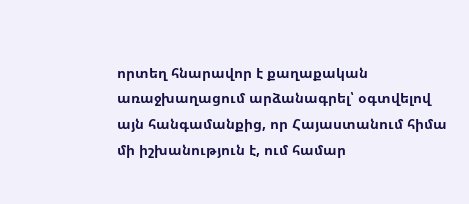որտեղ հնարավոր է քաղաքական առաջխաղացում արձանագրել՝ օգտվելով այն հանգամանքից, որ Հայաստանում հիմա մի իշխանություն է, ում համար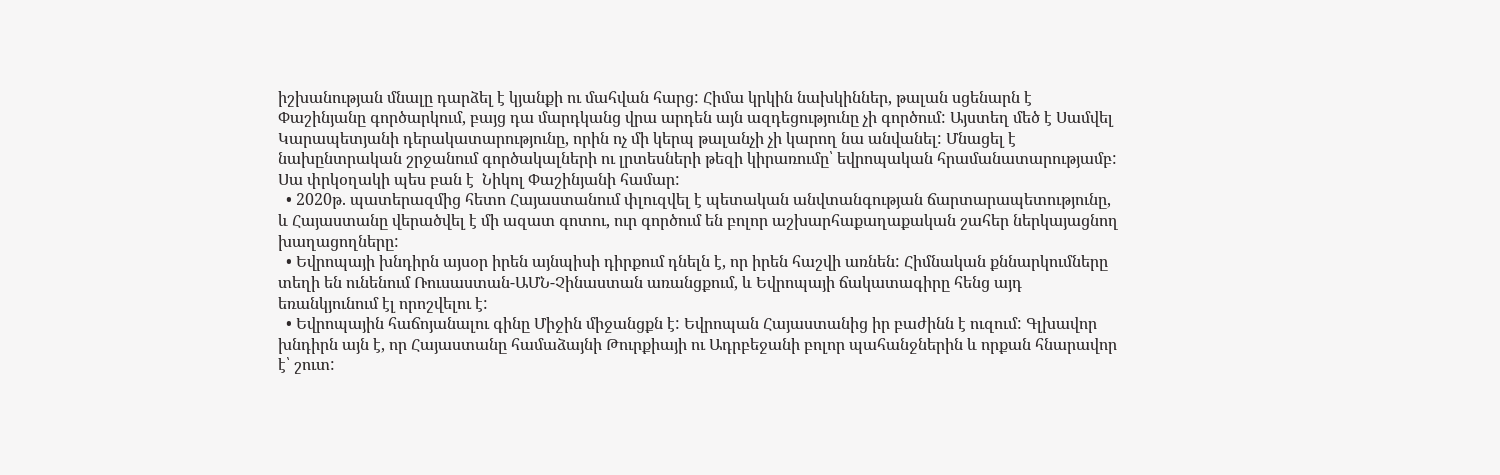իշխանության մնալը դարձել է կյանքի ու մահվան հարց: Հիմա կրկին նախկիններ, թալան սցենարն է Փաշինյանը գործարկում, բայց դա մարդկանց վրա արդեն այն ազդեցությունը չի գործում: Այստեղ մեծ է Սամվել Կարապետյանի դերակատարությունը, որին ոչ մի կերպ թալանչի չի կարող նա անվանել: Մնացել է նախընտրական շրջանում գործակալների ու լրտեսների թեզի կիրառումը՝ եվրոպական հրամանատարությամբ: Սա փրկօղակի պես բան է  Նիկոլ Փաշինյանի համար:
  • 2020թ. պատերազմից հետո Հայաստանում փլուզվել է պետական անվտանգության ճարտարապետությունը, և Հայաստանը վերածվել է մի ազատ գոտու, ուր գործում են բոլոր աշխարհաքաղաքական շահեր ներկայացնող խաղացողները:
  • Եվրոպայի խնդիրն այսօր իրեն այնպիսի դիրքում դնելն է, որ իրեն հաշվի առնեն: Հիմնական քննարկումները տեղի են ունենում Ռուսաստան-ԱՄՆ-Չինաստան առանցքում, և Եվրոպայի ճակատագիրը հենց այդ եռանկյունում էլ որոշվելու է:
  • Եվրոպային հաճոյանալու գինը Միջին միջանցքն է: Եվրոպան Հայաստանից իր բաժինն է ուզում: Գլխավոր խնդիրն այն է, որ Հայաստանը համաձայնի Թուրքիայի ու Ադրբեջանի բոլոր պահանջներին և որքան հնարավոր է՝ շուտ: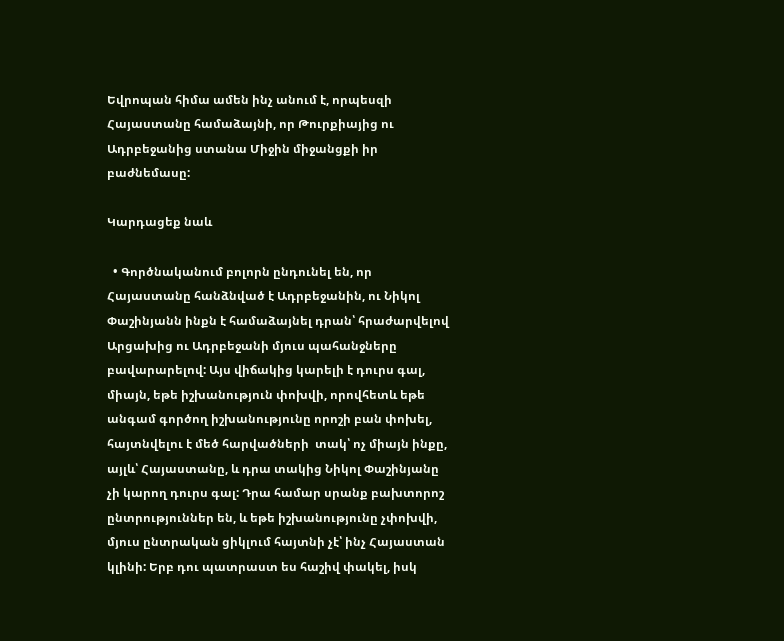Եվրոպան հիմա ամեն ինչ անում է, որպեսզի Հայաստանը համաձայնի, որ Թուրքիայից ու Ադրբեջանից ստանա Միջին միջանցքի իր բաժնեմասը:

Կարդացեք նաև

  • Գործնականում բոլորն ընդունել են, որ Հայաստանը հանձնված է Ադրբեջանին, ու Նիկոլ Փաշինյանն ինքն է համաձայնել դրան՝ հրաժարվելով Արցախից ու Ադրբեջանի մյուս պահանջները բավարարելով: Այս վիճակից կարելի է դուրս գալ, միայն, եթե իշխանություն փոխվի, որովհետև եթե անգամ գործող իշխանությունը որոշի բան փոխել, հայտնվելու է մեծ հարվածների  տակ՝ ոչ միայն ինքը, այլև՝ Հայաստանը, և դրա տակից Նիկոլ Փաշինյանը չի կարող դուրս գալ: Դրա համար սրանք բախտորոշ ընտրություններ են, և եթե իշխանությունը չփոխվի, մյուս ընտրական ցիկլում հայտնի չէ՝ ինչ Հայաստան կլինի: Երբ դու պատրաստ ես հաշիվ փակել, իսկ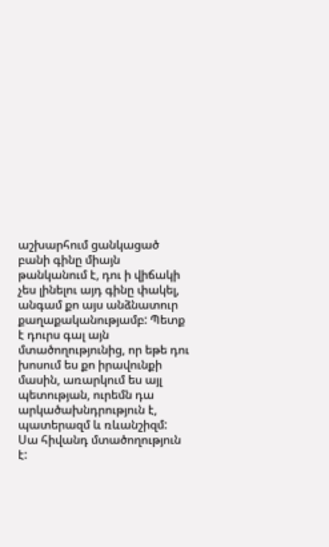աշխարհում ցանկացած բանի գինը միայն թանկանում է, դու ի վիճակի չես լինելու այդ գինը փակել, անգամ քո այս անձնատուր քաղաքականությամբ: Պետք է դուրս գալ այն մտածողությունից, որ եթե դու խոսում ես քո իրավունքի մասին, առարկում ես այլ պետության, ուրեմն դա արկածախնդրություն է, պատերազմ և ռևանշիզմ: Սա հիվանդ մտածողություն է: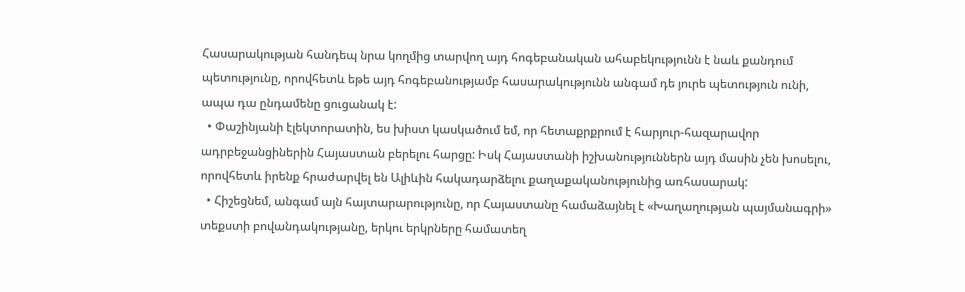Հասարակության հանդեպ նրա կողմից տարվող այդ հոգեբանական ահաբեկությունն է նաև քանդում պետությունը, որովհետև եթե այդ հոգեբանությամբ հասարակությունն անգամ դե յուրե պետություն ունի, ապա դա ընդամենը ցուցանակ է:
  • Փաշինյանի էլեկտորատին, ես խիստ կասկածում եմ, որ հետաքրքրում է հարյուր-հազարավոր ադրբեջանցիներին Հայաստան բերելու հարցը: Իսկ Հայաստանի իշխանություններն այդ մասին չեն խոսելու, որովհետև իրենք հրաժարվել են Ալիևին հակադարձելու քաղաքականությունից առհասարակ:
  • Հիշեցնեմ, անգամ այն հայտարարությունը, որ Հայաստանը համաձայնել է «Խաղաղության պայմանագրի» տեքստի բովանդակությանը, երկու երկրները համատեղ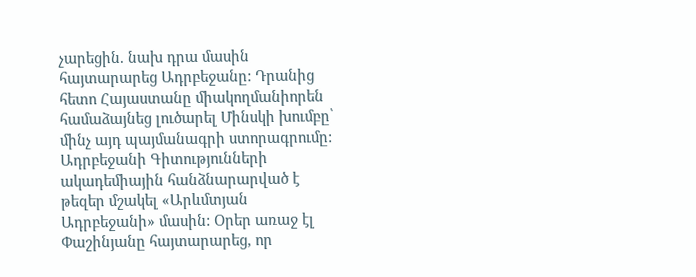չարեցին. նախ դրա մասին հայտարարեց Ադրբեջանը: Դրանից հետո Հայաստանը միակողմանիորեն համաձայնեց լուծարել Մինսկի խումբը՝ մինչ այդ պայմանագրի ստորագրումը: Ադրբեջանի Գիտությունների ակադեմիային հանձնարարված է թեզեր մշակել «Արևմտյան Ադրբեջանի» մասին: Օրեր առաջ էլ Փաշինյանը հայտարարեց, որ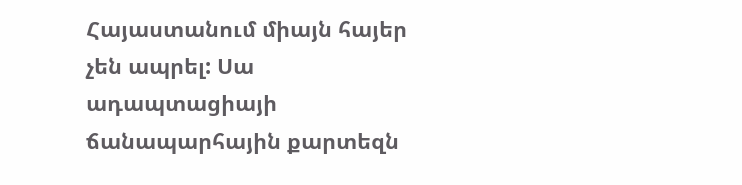Հայաստանում միայն հայեր չեն ապրել: Սա ադապտացիայի ճանապարհային քարտեզն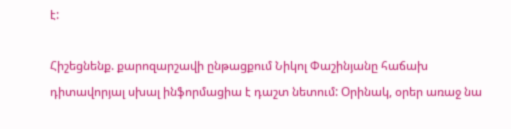է:

Հիշեցնենք. քարոզարշավի ընթացքում Նիկոլ Փաշինյանը հաճախ դիտավորյալ սխալ ինֆորմացիա է դաշտ նետում: Օրինակ, օրեր առաջ նա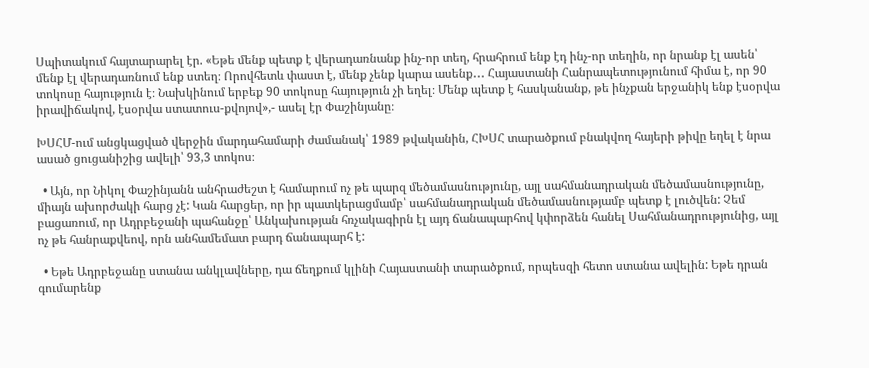Սպիտակում հայտարարել էր. «Եթե մենք պետք է վերադառնանք ինչ-որ տեղ, հրահրում ենք էդ ինչ-որ տեղին, որ նրանք էլ ասեն՝ մենք էլ վերադառնում ենք ստեղ։ Որովհետև փաստ է, մենք չենք կարա ասենք․․․ Հայաստանի Հանրապետությունում հիմա է, որ 90 տոկոսը հայություն է։ Նախկինում երբեք 90 տոկոսը հայություն չի եղել։ Մենք պետք է հասկանանք, թե ինչքան երջանիկ ենք էսօրվա իրավիճակով, էսօրվա ստատուս-քվոյով»,- ասել էր Փաշինյանը։

ԽՍՀՄ-ում անցկացված վերջին մարդահամարի ժամանակ՝ 1989 թվականին, ՀԽՍՀ տարածքում բնակվող հայերի թիվը եղել է նրա ասած ցուցանիշից ավելի՝ 93,3 տոկոս։

  • Այն, որ Նիկոլ Փաշինյանն անհրաժեշտ է համարում ոչ թե պարզ մեծամասնությունը, այլ սահմանադրական մեծամասնությունը, միայն ախորժակի հարց չէ: Կան հարցեր, որ իր պատկերացմամբ՝ սահմանադրական մեծամասնությամբ պետք է լուծվեն: Չեմ բացառում, որ Ադրբեջանի պահանջը՝ Անկախության հռչակագիրն էլ այդ ճանապարհով կփորձեն հանել Սահմանադրությունից, այլ ոչ թե հանրաքվեով, որն անհամեմատ բարդ ճանապարհ է:

  • Եթե Ադրբեջանը ստանա անկլավները, դա ճեղքում կլինի Հայաստանի տարածքում, որպեսզի հետո ստանա ավելին: Եթե դրան գումարենք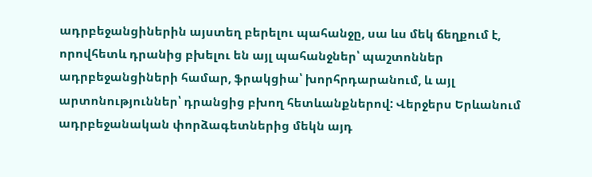ադրբեջանցիներին այստեղ բերելու պահանջը, սա ևս մեկ ճեղքում է, որովհետև դրանից բխելու են այլ պահանջներ՝ պաշտոններ ադրբեջանցիների համար, ֆրակցիա՝ խորհրդարանում, և այլ արտոնություններ՝ դրանցից բխող հետևանքներով: Վերջերս Երևանում ադրբեջանական փորձագետներից մեկն այդ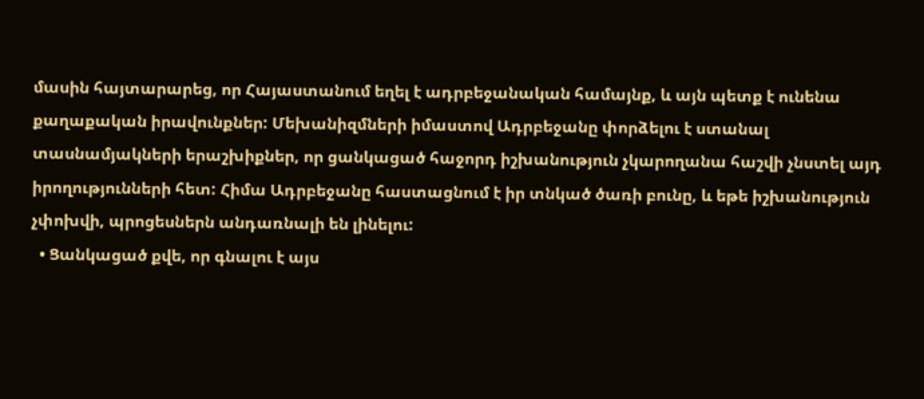մասին հայտարարեց, որ Հայաստանում եղել է ադրբեջանական համայնք, և այն պետք է ունենա քաղաքական իրավունքներ: Մեխանիզմների իմաստով Ադրբեջանը փորձելու է ստանալ տասնամյակների երաշխիքներ, որ ցանկացած հաջորդ իշխանություն չկարողանա հաշվի չնստել այդ իրողությունների հետ: Հիմա Ադրբեջանը հաստացնում է իր տնկած ծառի բունը, և եթե իշխանություն չփոխվի, պրոցեսներն անդառնալի են լինելու:
  • Ցանկացած քվե, որ գնալու է այս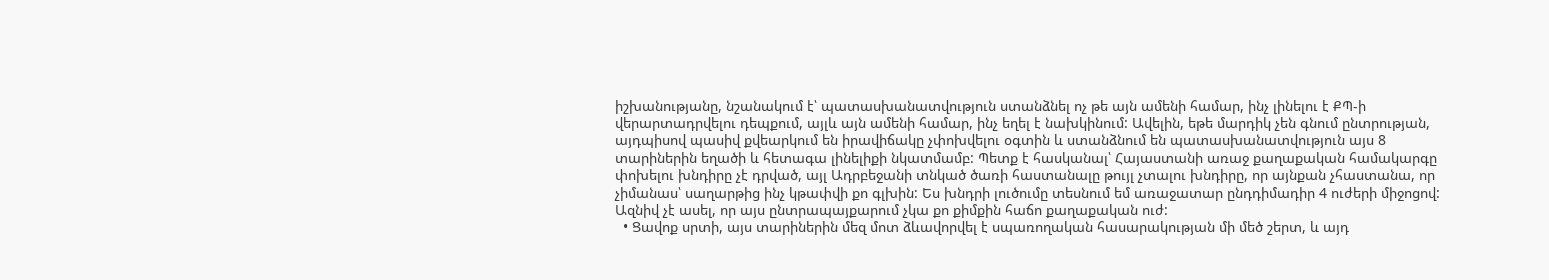իշխանությանը, նշանակում է՝ պատասխանատվություն ստանձնել ոչ թե այն ամենի համար, ինչ լինելու է ՔՊ-ի վերարտադրվելու դեպքում, այլև այն ամենի համար, ինչ եղել է նախկինում: Ավելին, եթե մարդիկ չեն գնում ընտրության, այդպիսով պասիվ քվեարկում են իրավիճակը չփոխվելու օգտին և ստանձնում են պատասխանատվություն այս 8 տարիներին եղածի և հետագա լինելիքի նկատմամբ: Պետք է հասկանալ՝ Հայաստանի առաջ քաղաքական համակարգը փոխելու խնդիրը չէ դրված, այլ Ադրբեջանի տնկած ծառի հաստանալը թույլ չտալու խնդիրը, որ այնքան չհաստանա, որ չիմանաս՝ սաղարթից ինչ կթափվի քո գլխին: Ես խնդրի լուծումը տեսնում եմ առաջատար ընդդիմադիր 4 ուժերի միջոցով: Ազնիվ չէ ասել, որ այս ընտրապայքարում չկա քո քիմքին հաճո քաղաքական ուժ:
  • Ցավոք սրտի, այս տարիներին մեզ մոտ ձևավորվել է սպառողական հասարակության մի մեծ շերտ, և այդ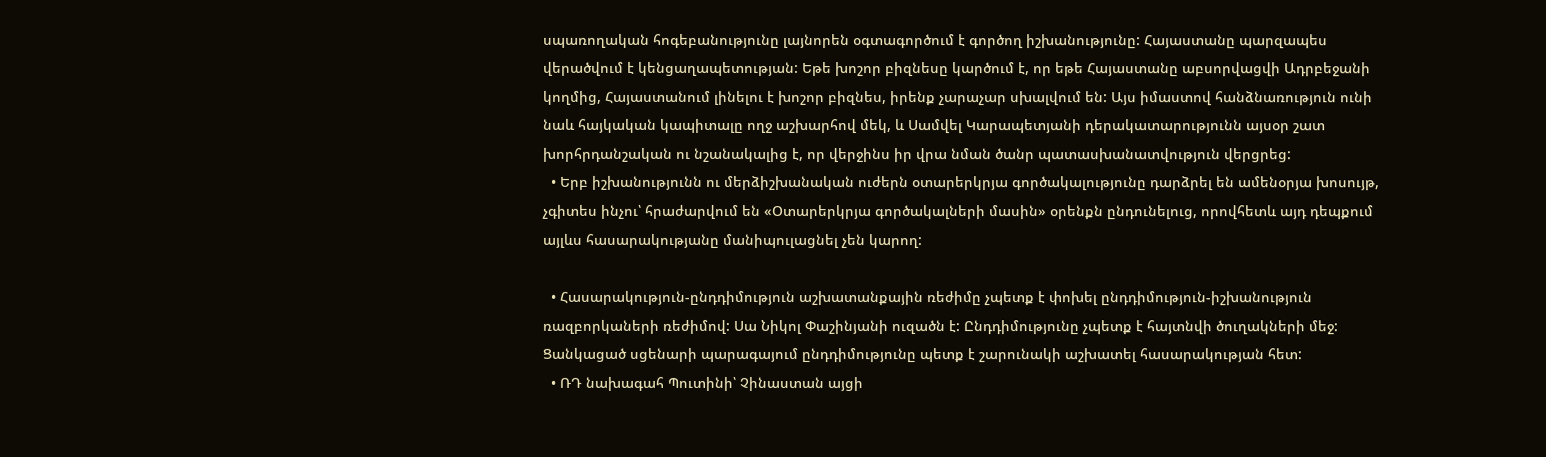սպառողական հոգեբանությունը լայնորեն օգտագործում է գործող իշխանությունը: Հայաստանը պարզապես վերածվում է կենցաղապետության: Եթե խոշոր բիզնեսը կարծում է, որ եթե Հայաստանը աբսորվացվի Ադրբեջանի կողմից, Հայաստանում լինելու է խոշոր բիզնես, իրենք չարաչար սխալվում են: Այս իմաստով հանձնառություն ունի նաև հայկական կապիտալը ողջ աշխարհով մեկ, և Սամվել Կարապետյանի դերակատարությունն այսօր շատ խորհրդանշական ու նշանակալից է, որ վերջինս իր վրա նման ծանր պատասխանատվություն վերցրեց:
  • Երբ իշխանությունն ու մերձիշխանական ուժերն օտարերկրյա գործակալությունը դարձրել են ամենօրյա խոսույթ, չգիտես ինչու՝ հրաժարվում են «Օտարերկրյա գործակալների մասին» օրենքն ընդունելուց, որովհետև այդ դեպքում այլևս հասարակությանը մանիպուլացնել չեն կարող:

  • Հասարակություն-ընդդիմություն աշխատանքային ռեժիմը չպետք է փոխել ընդդիմություն-իշխանություն ռազբորկաների ռեժիմով: Սա Նիկոլ Փաշինյանի ուզածն է: Ընդդիմությունը չպետք է հայտնվի ծուղակների մեջ: Ցանկացած սցենարի պարագայում ընդդիմությունը պետք է շարունակի աշխատել հասարակության հետ:
  • ՌԴ նախագահ Պուտինի՝ Չինաստան այցի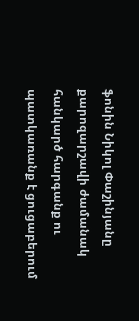ֆոնին Նիկոլ Փաշինյանը քարոզարշավի ժամանակ հանկարծ հարգանք ու պատկառանք է ցուցաբերում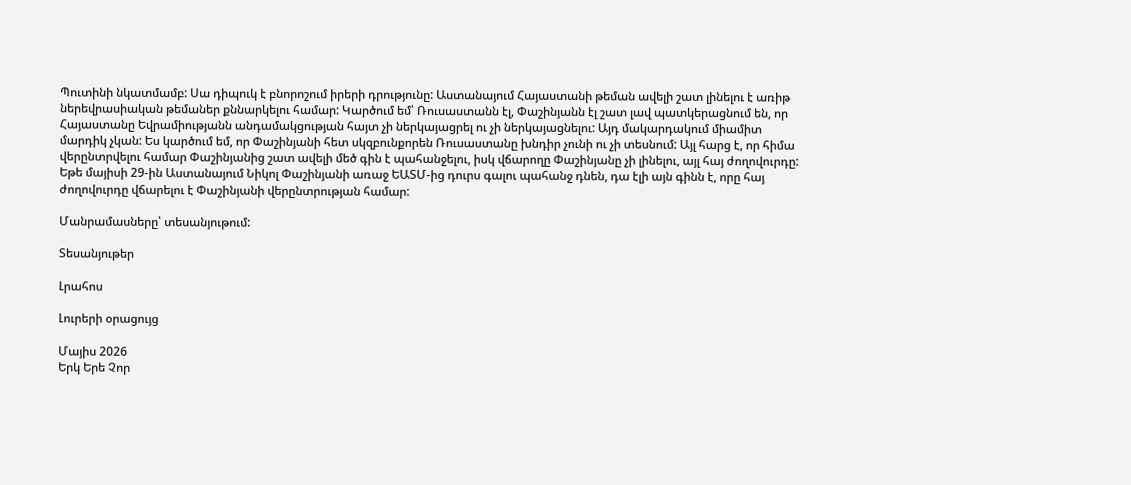Պուտինի նկատմամբ: Սա դիպուկ է բնորոշում իրերի դրությունը: Աստանայում Հայաստանի թեման ավելի շատ լինելու է առիթ ներեվրասիական թեմաներ քննարկելու համար: Կարծում եմ՝ Ռուսաստանն էլ, Փաշինյանն էլ շատ լավ պատկերացնում են, որ Հայաստանը Եվրամիությանն անդամակցության հայտ չի ներկայացրել ու չի ներկայացնելու: Այդ մակարդակում միամիտ մարդիկ չկան: Ես կարծում եմ, որ Փաշինյանի հետ սկզբունքորեն Ռուսաստանը խնդիր չունի ու չի տեսնում: Այլ հարց է, որ հիմա վերընտրվելու համար Փաշինյանից շատ ավելի մեծ գին է պահանջելու, իսկ վճարողը Փաշինյանը չի լինելու, այլ հայ ժողովուրդը: Եթե մայիսի 29-ին Աստանայում Նիկոլ Փաշինյանի առաջ ԵԱՏՄ-ից դուրս գալու պահանջ դնեն, դա էլի այն գինն է, որը հայ ժողովուրդը վճարելու է Փաշինյանի վերընտրության համար:

Մանրամասները՝ տեսանյութում:

Տեսանյութեր

Լրահոս

Լուրերի օրացույց

Մայիս 2026
Երկ Երե Չոր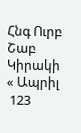Հնգ Ուրբ Շաբ Կիրակի
« Ապրիլ
 123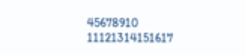45678910
11121314151617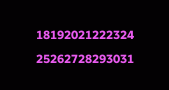18192021222324
25262728293031